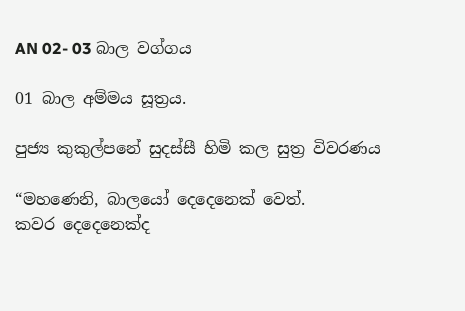AN 02- 03 බාල වග්ගය

01 බාල අම්මය සූත්‍රය.

පුජ්‍ය කුකුල්පනේ සුදස්සී හිමි කල සුත්‍ර විවරණය

“මහණෙනි, බාලයෝ දෙදෙනෙක් වෙත්.
කවර දෙදෙනෙක්ද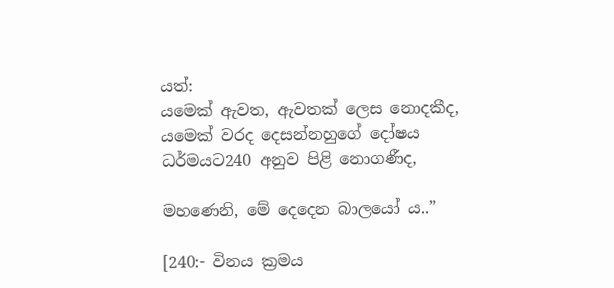යත්:
යමෙක් ඇවත, ඇවතක් ලෙස නොදකීද,
යමෙක් වරද දෙසන්නහුගේ දෝෂය ධර්මයට240 අනුව පිළි නොගණීද,

මහණෙනි, මේ දෙදෙන බාලයෝ ය..”

[240:- විනය ක්‍ර‍මය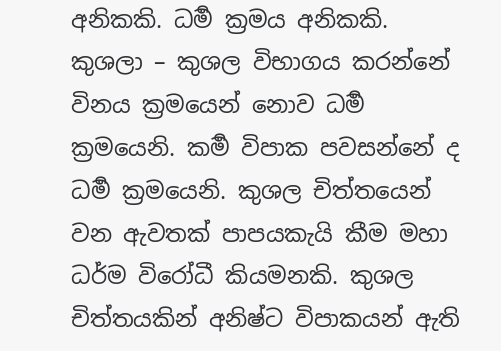අනිකකි. ධර්‍ම ක්‍ර‍මය අනිකකි. කුශලා – කුශල විභාගය කරන්නේ විනය ක්‍ර‍මයෙන් නොව ධර්‍ම ක්‍ර‍මයෙනි. කර්‍ම විපාක පවසන්නේ ද ධර්‍ම ක්‍ර‍මයෙනි. කුශල චිත්තයෙන් වන ඇවතක් පාපයකැයි කීම මහා ධර්ම විරෝධී කියමනකි. කුශල චිත්තයකින් අනිෂ්ට විපාකයන් ඇති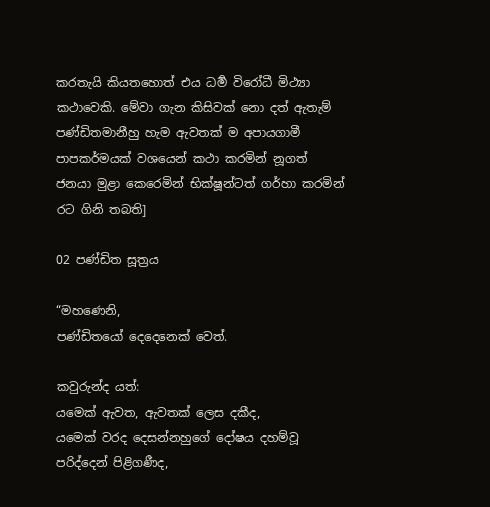කරතැයි කියතහොත් එය ධර්‍ම විරෝධී මිථ්‍යා කථාවෙකි. මේවා ගැන කිසිවක් නො දත් ඇතැම් පණ්ඩිතමානීහු හැම ඇවතක් ම අපායගාමී පාපකර්මයක් වශයෙන් කථා කරමින් නූගත් ජනයා මුළා කෙරෙමින් භික්ෂූන්ටත් ගර්හා කරමින් රට ගිනි තබති]

02 පණ්ඩිත සූත්‍රය

“මහණෙනි,
පණ්ඩිතයෝ දෙදෙනෙක් වෙත්.

කවුරුන්ද යත්:
යමෙක් ඇවත, ඇවතක් ලෙස දකීද,
යමෙක් වරද දෙසන්නහුගේ දෝෂය දහම්වූ පරිද්දෙන් පිළිගණීද,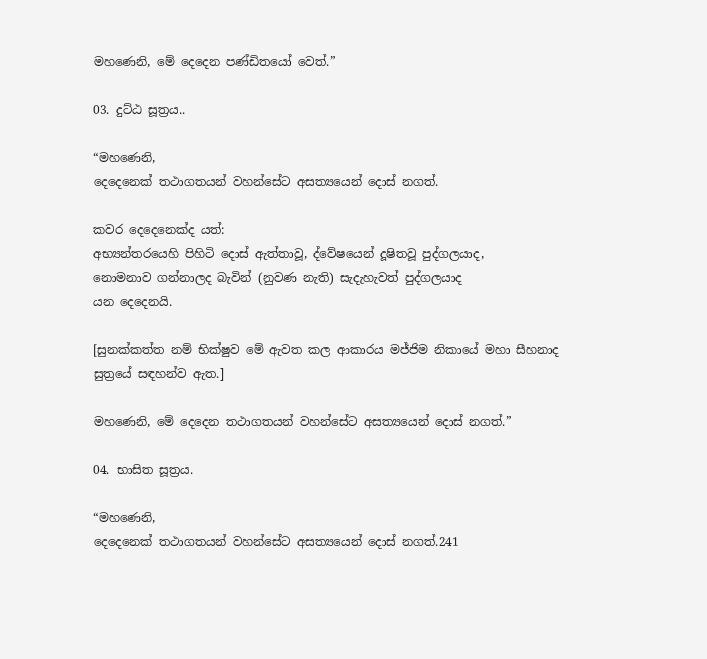මහණෙනි, මේ දෙදෙන පණ්ඩිතයෝ වෙත්.”

03. දුට්ඨ සූත්‍රය..

“මහණෙනි,
දෙදෙනෙක් තථාගතයන් වහන්සේට අසත්‍යයෙන් දොස් නගත්.

කවර දෙදෙනෙක්ද යත්:
අභ්‍යන්තරයෙහි පිහිටි දොස් ඇත්තාවූ, ද්වේෂයෙන් දූෂිතවූ පුද්ගලයාද,
නොමනාව ගන්නාලද බැවින් (නුවණ නැති) සැදැහැවත් පුද්ගලයාද
යන දෙදෙනයි.

[සුනක්කත්ත නම් භික්ෂුව මේ ඇවත කල ආකාරය මජ්ජිම නිකායේ මහා සීහනාද සුත්‍රයේ සඳහන්ව ඇත.]

මහණෙනි, මේ දෙදෙන තථාගතයන් වහන්සේට අසත්‍යයෙන් දොස් නගත්.”

04. භාසිත සූත්‍රය.

“මහණෙනි,
දෙදෙනෙක් තථාගතයන් වහන්සේට අසත්‍යයෙන් දොස් නගත්.241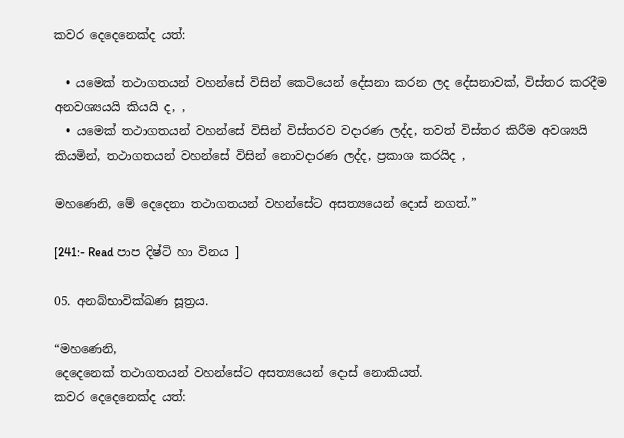කවර දෙදෙනෙක්ද යත්:

  • යමෙක් තථාගතයන් වහන්සේ විසින් කෙටියෙන් දේසනා කරන ලද දේසනාවක්, විස්තර කරදීම අනවශ්‍යයයි කියයි ද, ,
  • යමෙක් තථාගතයන් වහන්සේ විසින් විස්තරව වදාරණ ලද්ද, තවත් විස්තර කිරීම අවශ්‍යයි කියමින්, තථාගතයන් වහන්සේ විසින් නොවදාරණ ලද්ද, ප්‍රකාශ කරයිද ,

මහණෙනි, මේ දෙදෙනා තථාගතයන් වහන්සේට අසත්‍යයෙන් දොස් නගත්.”

[241:- Read පාප දිෂ්ටි හා විනය ]

05. අනබ්භාවික්ඛණ සූත්‍රය.

“මහණෙනි,
දෙදෙනෙක් තථාගතයන් වහන්සේට අසත්‍යයෙන් දොස් නොකියත්.
කවර දෙදෙනෙක්ද යත්: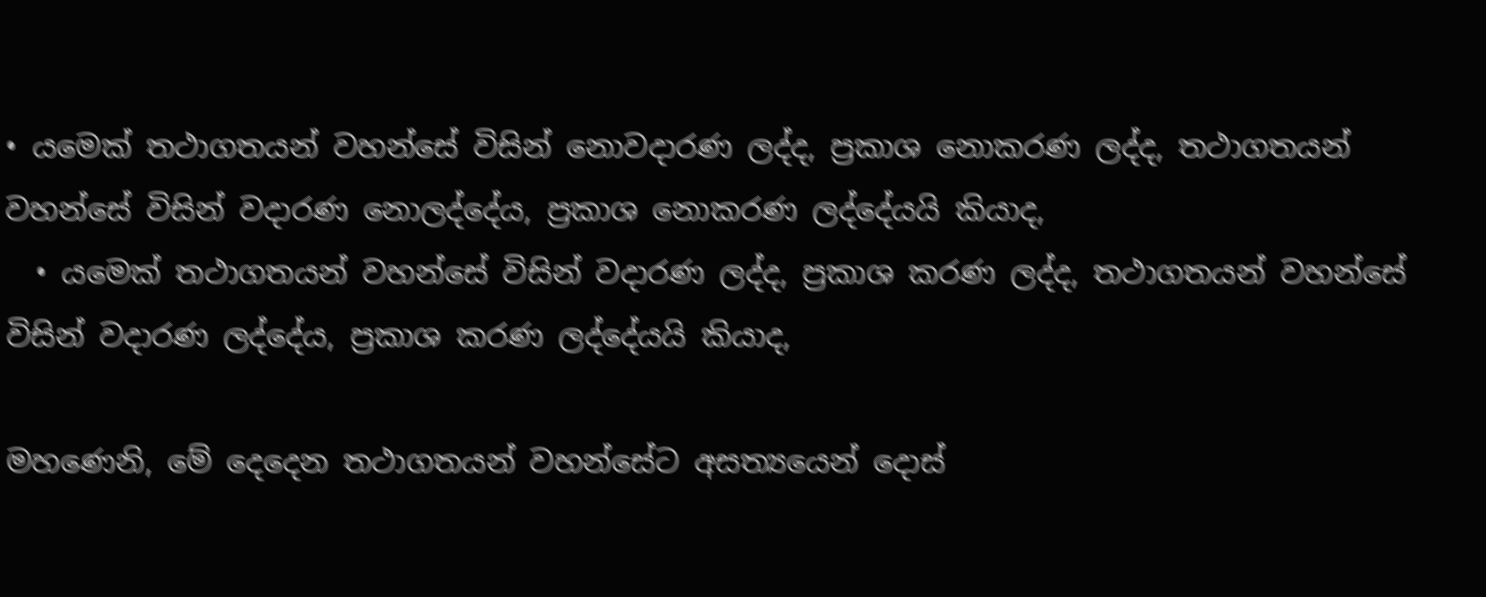• යමෙක් තථාගතයන් වහන්සේ විසින් නොවදාරණ ලද්ද, ප්‍රකාශ නොකරණ ලද්ද, තථාගතයන් වහන්සේ විසින් වදාරණ නොලද්දේය, ප්‍රකාශ නොකරණ ලද්දේයයි කියාද,
  • යමෙක් තථාගතයන් වහන්සේ විසින් වදාරණ ලද්ද, ප්‍රකාශ කරණ ලද්ද, තථාගතයන් වහන්සේ විසින් වදාරණ ලද්දේය, ප්‍රකාශ කරණ ලද්දේයයි කියාද,

මහණෙනි, මේ දෙදෙන තථාගතයන් වහන්සේට අසත්‍යයෙන් දොස්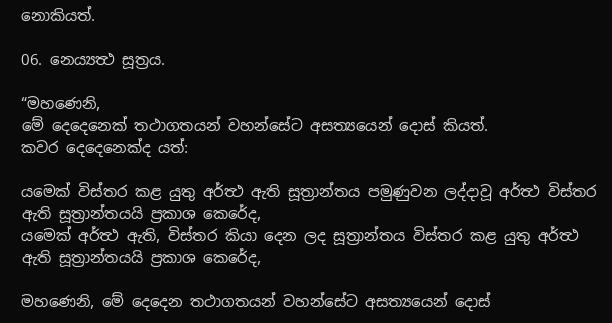නොකියත්.

06. නෙය්‍යත්‍ථ සූත්‍රය.

“මහණෙනි,
මේ දෙදෙනෙක් තථාගතයන් වහන්සේට අසත්‍යයෙන් දොස් කියත්.
කවර දෙදෙනෙක්ද යත්:

යමෙක් විස්තර කළ යුතු අර්ත්‍ථ ඇති සූත්‍රාන්තය පමුණුවන ලද්දාවූ අර්ත්‍ථ විස්තර ඇති සූත්‍රාන්තයයි ප්‍රකාශ කෙරේද,
යමෙක් අර්ත්‍ථ ඇති, විස්තර කියා දෙන ලද සූත්‍රාන්තය විස්තර කළ යුතු අර්ත්‍ථ ඇති සූත්‍රාන්තයයි ප්‍රකාශ කෙරේද,

මහණෙනි, මේ දෙදෙන තථාගතයන් වහන්සේට අසත්‍යයෙන් දොස්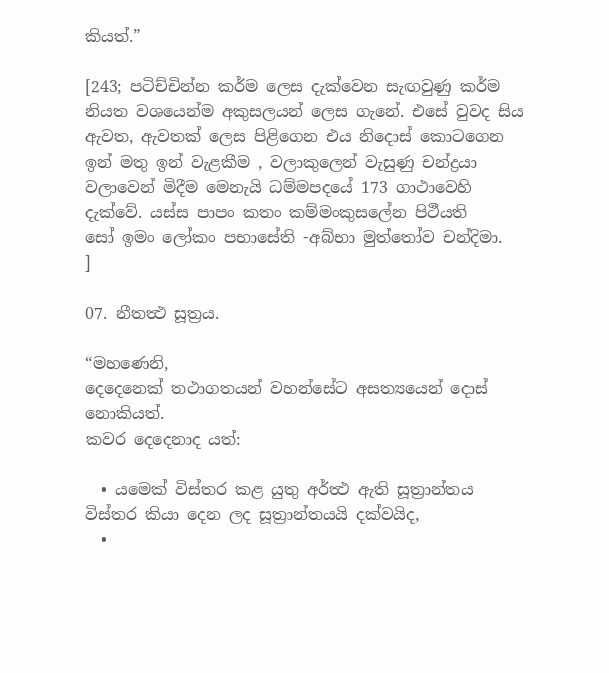කියත්.”

[243; පටිච්චින්න කර්ම ලෙස දැක්වෙන සැඟවුණු කර්ම නියත වශයෙන්ම අකුසලයන් ලෙස ගැනේ. එසේ වුවද සිය ඇවත, ඇවතක් ලෙස පිළිගෙන එය නිදොස් කොටගෙන ඉන් මතු ඉන් වැළකීම , වලාකුලෙන් වැසුණු චන්ද්‍රයා වලාවෙන් මිදීම මෙනැයි ධම්මපදයේ 173 ගාථාවෙහි දැක්වේ. යස්ස පාපං කතං කම්මංකුසලේන පිථීයති
සෝ ඉමං ලෝකං පභාසේති -අබ්භා මුත්තෝව චන්දිමා.
]

07. නීතත්‍ථ සූත්‍රය.

“මහණෙනි,
දෙදෙනෙක් තථාගතයන් වහන්සේට අසත්‍යයෙන් දොස් නොකියත්.
කවර දෙදෙනාද යත්:

  • යමෙක් විස්තර කළ යුතු අර්ත්‍ථ ඇති සූත්‍රාන්තය විස්තර කියා දෙන ලද සූත්‍රාන්තයයි දක්වයිද,
  •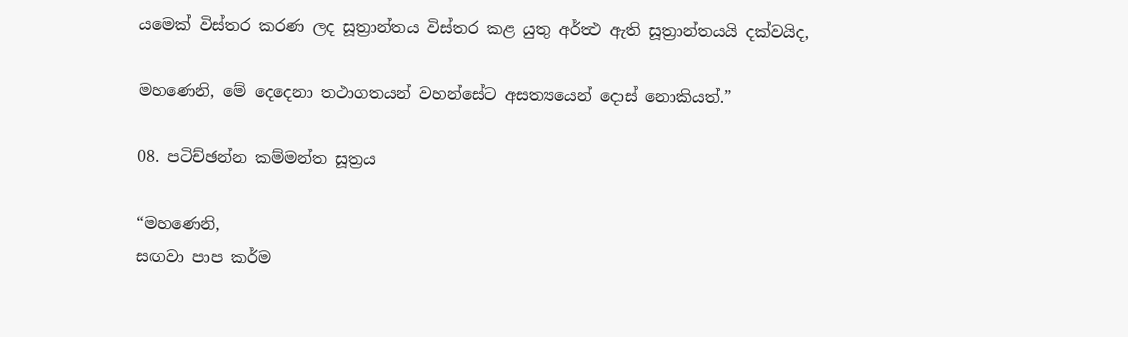යමෙක් විස්තර කරණ ලද සූත්‍රාන්තය විස්තර කළ යුතු අර්ත්‍ථ ඇති සූත්‍රාන්තයයි දක්වයිද,

මහණෙනි, මේ දෙදෙනා තථාගතයන් වහන්සේට අසත්‍යයෙන් දොස් නොකියත්.”

08. පටිච්ඡන්න කම්මන්ත සූත්‍රය

“මහණෙනි,
සඟවා පාප කර්ම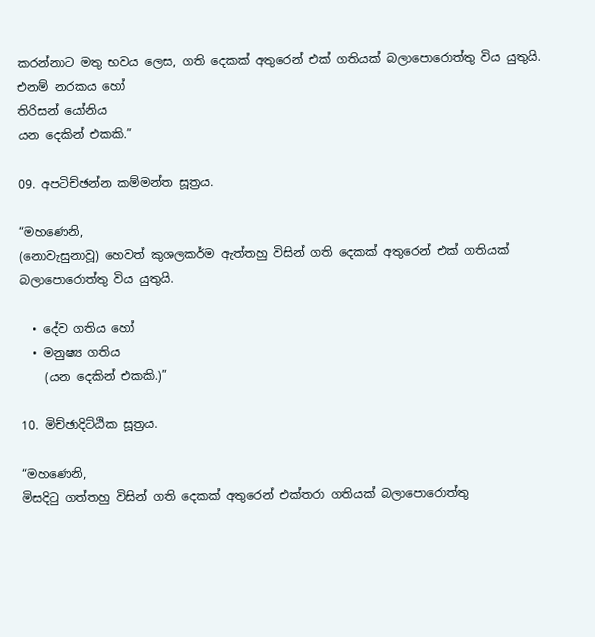කරන්නාට මතු භවය ලෙස, ගති දෙකක් අතුරෙන් එක් ගතියක් බලාපොරොත්තු විය යුතුයි.
එනම් නරකය හෝ
තිරිසන් යෝනිය
යන දෙකින් එකකි.”

09. අපටිච්ඡන්න කම්මන්ත සූත්‍රය.

“මහණෙනි,
(නොවැසුනාවූ) හෙවත් කුශලකර්ම ඇත්තහු විසින් ගති දෙකක් අතුරෙන් එක් ගතියක් බලාපොරොත්තු විය යුතුයි.

  • දේව ගතිය හෝ
  • මනුෂ්‍ය ගතිය
    (යන දෙකින් එකකි.)”

10. මිච්ඡාදිට්ඨික සූත්‍රය.

“මහණෙනි,
මිසදිටු ගත්තහු විසින් ගති දෙකක් අතුරෙන් එක්තරා ගතියක් බලාපොරොත්තු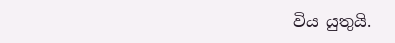විය යුතුයි.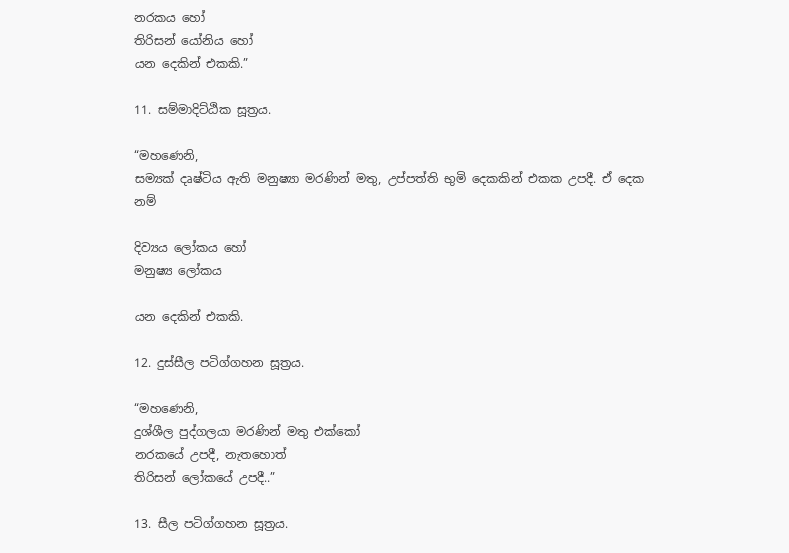නරකය හෝ
තිරිසන් යෝනිය හෝ
යන දෙකින් එකකි.”

11. සම්මාදිට්ඨික සූත්‍රය.

“මහණෙනි,
සම්‍යක් දෘෂ්ටිය ඇති මනුෂ්‍යා මරණින් මතු, උප්පත්ති භුමි දෙකකින් එකක උපදී. ඒ දෙක නම්

දිව්‍යය ලෝකය හෝ
මනුෂ්‍ය ලෝකය

යන දෙකින් එකකි.

12. දුස්සීල පටිග්ගහන සූත්‍රය.

“මහණෙනි,
දුශ්ශීල පුද්ගලයා මරණින් මතු එක්කෝ
නරකයේ උපදී, නැතහොත්
තිරිසන් ලෝකයේ උපදී..”

13. සීල පටිග්ගහන සූත්‍රය.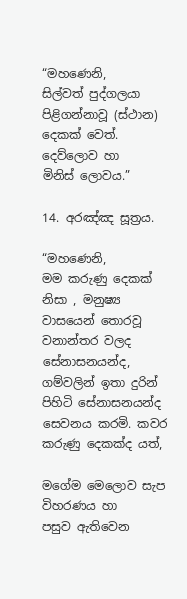“මහණෙනි,
සිල්වත් පුද්ගලයා පිළිගන්නාවූ (ස්ථාන) දෙකක් වෙත්.
දෙව්ලොව හා
මිනිස් ලොවය.”

14. අරඤ්ඤ සූත්‍රය.

“මහණෙනි,
මම කරුණු දෙකක් නිසා , මනුෂ්‍ය වාසයෙන් තොරවූ වනාන්තර වලද සේනාසනයන්ද, ගම්වලින් ඉතා දුරින් පිහිටි සේනාසනයන්ද සෙවනය කරමි. කවර කරුණු දෙකක්ද යත්,

මගේම මෙලොව සැප විහරණය හා
පසුව ඇතිවෙන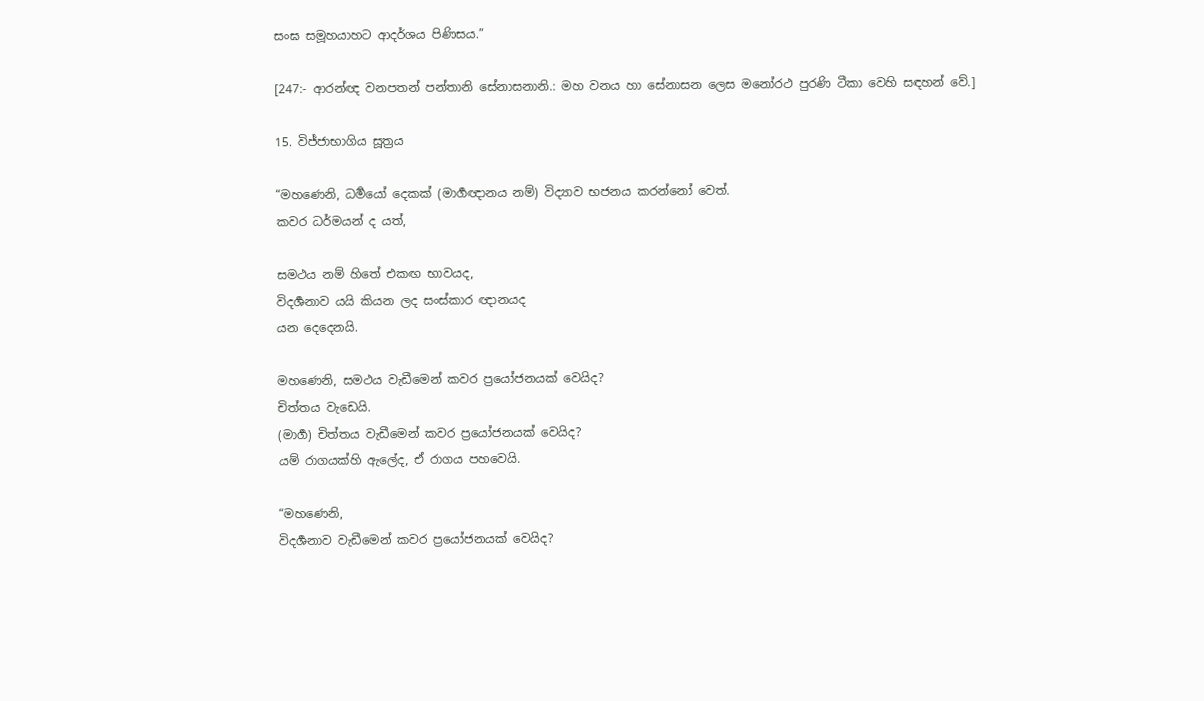සංඝ සමූහයාහට ආදර්ශය පිණිසය.”

[247:- ආරන්ඥ වනපතන් පන්තානි සේනාසනානි.: මහ වනය හා සේනාසන ලෙස මනෝරථ පුරණි ටීකා වෙහි සඳහන් වේ.]

15. විජ්ජාභාගිය සූත්‍රය

“මහණෙනි, ධර්‍මයෝ දෙකක් (මාර්‍ගඥානය නම්) විද්‍යාව භජනය කරන්නෝ වෙත්.
කවර ධර්මයන් ද යත්,

සමථය නම් හිතේ එකඟ භාවයද,
විදර්‍ශනාව යයි කියන ලද සංස්කාර ඥානයද
යන දෙදෙනයි.

මහණෙනි, සමථය වැඩීමෙන් කවර ප්‍රයෝජනයක් වෙයිද?
චිත්තය වැඩෙයි.
(මාර්‍ග) චිත්තය වැඩීමෙන් කවර ප්‍රයෝජනයක් වෙයිද?
යම් රාගයක්හි ඇලේද, ඒ රාගය පහවෙයි.

“මහණෙනි,
විදර්‍ශනාව වැඩීමෙන් කවර ප්‍රයෝජනයක් වෙයිද?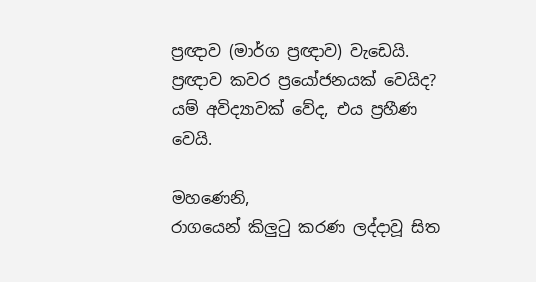ප්‍රඥාව (මාර්ග ප්‍රඥාව) වැඩෙයි.
ප්‍රඥාව කවර ප්‍රයෝජනයක් වෙයිද?
යම් අවිද්‍යාවක් වේද, එය ප්‍රහීණ වෙයි.

මහණෙනි,
රාගයෙන් කිලුටු කරණ ලද්දාවූ සිත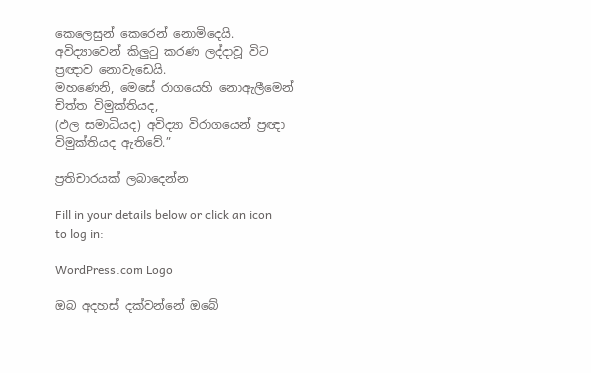කෙලෙසුන් කෙරෙන් නොමිදෙයි.
අවිද්‍යාවෙන් කිලුටු කරණ ලද්දාවූ විට ප්‍රඥාව නොවැඩෙයි.
මහණෙනි, මෙසේ රාගයෙහි නොඇලීමෙන් චිත්ත විමුක්තියද,
(ඵල සමාධියද) අවිද්‍යා විරාගයෙන් ප්‍රඥා විමුක්තියද ඇතිවේ.”

ප්‍රතිචාරයක් ලබාදෙන්න

Fill in your details below or click an icon to log in:

WordPress.com Logo

ඔබ අදහස් දක්වන්නේ ඔබේ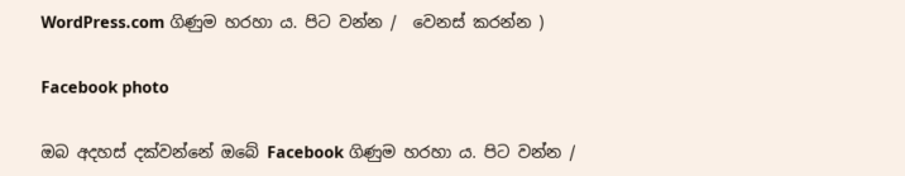WordPress.com ගිණුම හරහා ය. පිට වන්න /  වෙනස් කරන්න )

Facebook photo

ඔබ අදහස් දක්වන්නේ ඔබේ Facebook ගිණුම හරහා ය. පිට වන්න /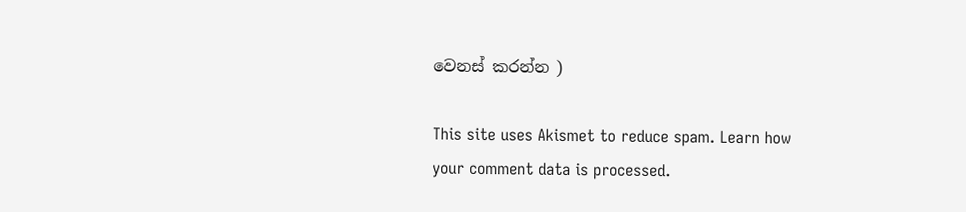වෙනස් කරන්න )

This site uses Akismet to reduce spam. Learn how your comment data is processed.